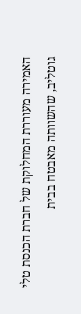האמירה מעוררת המחלוקת של חברת הכנסת טלי גוטליב, שהשוותה מאבטח בבית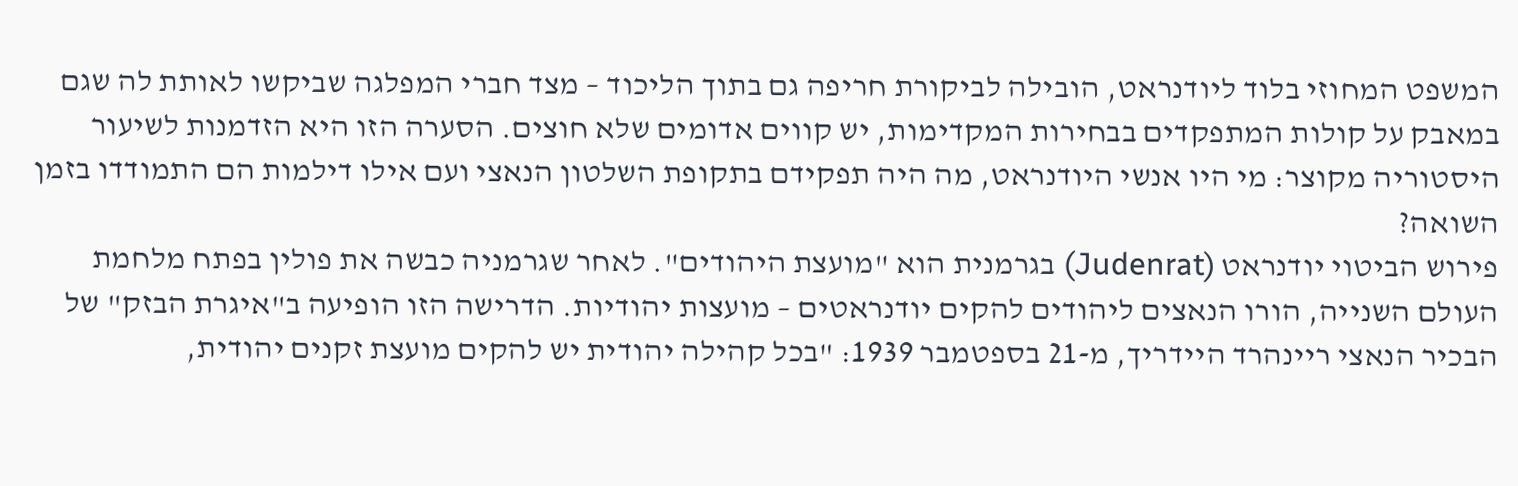המשפט המחוזי בלוד ליודנראט, הובילה לביקורת חריפה גם בתוך הליכוד – מצד חברי המפלגה שביקשו לאותת לה שגם במאבק על קולות המתפקדים בבחירות המקדימות, יש קווים אדומים שלא חוצים. הסערה הזו היא הזדמנות לשיעור היסטוריה מקוצר: מי היו אנשי היודנראט, מה היה תפקידם בתקופת השלטון הנאצי ועם אילו דילמות הם התמודדו בזמן השואה?
פירוש הביטוי יודנראט (Judenrat) בגרמנית הוא "מועצת היהודים". לאחר שגרמניה כבשה את פולין בפתח מלחמת העולם השנייה, הורו הנאצים ליהודים להקים יודנראטים – מועצות יהודיות. הדרישה הזו הופיעה ב"איגרת הבזק" של הבכיר הנאצי ריינהרד היידריך, מ-21 בספטמבר 1939: "בכל קהילה יהודית יש להקים מועצת זקנים יהודית,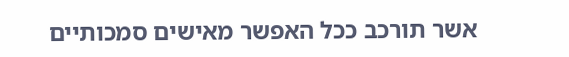אשר תורכב ככל האפשר מאישים סמכותיים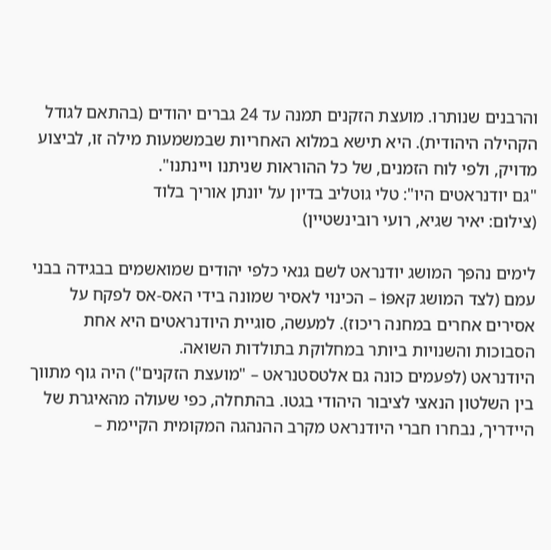והרבנים שנותרו. מועצת הזקנים תמנה עד 24 גברים יהודים (בהתאם לגודל הקהילה היהודית). היא תישא במלוא האחריות שבמשמעות מילה זו, לביצוע מדויק, ולפי לוח הזמנים, של כל ההוראות שניתנו ויינתנו".
"גם יודנראטים היו": טלי גוטליב בדיון על יונתן אוריך בלוד
(צילום: יאיר שגיא, רועי רובינשטיין)

לימים נהפך המושג יודנראט לשם גנאי כלפי יהודים שמואשמים בבגידה בבני עמם (לצד המושג קאפּוֹ – הכינוי לאסיר שמונה בידי האס-אס לפקח על אסירים אחרים במחנה ריכוז). למעשה, סוגיית היודנראטים היא אחת הסבוכות והשנויות ביותר במחלוקת בתולדות השואה.
היודנראט (לפעמים כונה גם אלטסטנראט – "מועצת הזקנים") היה גוף מתווך בין השלטון הנאצי לציבור היהודי בגטו. בהתחלה, כפי שעולה מהאיגרת של היידריך, נבחרו חברי היודנראט מקרב ההנהגה המקומית הקיימת –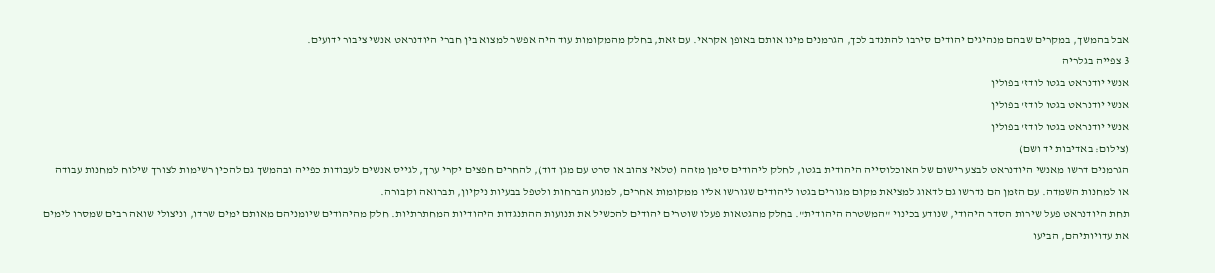אבל בהמשך, במקרים שבהם מנהיגים יהודים סירבו להתנדב לכך, הגרמנים מינו אותם באופן אקראי. עם זאת, בחלק מהמקומות עוד היה אפשר למצוא בין חברי היודנראט אנשי ציבור ידועים.
3 צפייה בגלריה
אנשי יודנראט בגטו לודז' בפולין
אנשי יודנראט בגטו לודז' בפולין
אנשי יודנראט בגטו לודז' בפולין
(צילום: באדיבות יד ושם)
הגרמנים דרשו מאנשי היודנראט לבצע רישום של האוכלוסייה היהודית בגטו, לחלק ליהודים סימן מזהה (טלאי צהוב או סרט עם מגן דוד), להחרים חפצים יקרי ערך, לגייס אנשים לעבודות כפייה ובהמשך גם להכין רשימות לצורך שילוח למחנות עבודה או למחנות השמדה. עם הזמן הם נדרשו גם לדאוג למציאת מקום מגורים בגטו ליהודים שגורשו אליו ממקומות אחרים, למנוע הברחות ולטפל בבעיות ניקיון, תברואה וקבורה.
תחת היודנראט פעל שירות הסדר היהודי, שנודע בכינוי "המשטרה היהודית". בחלק מהגטאות פעלו שוטרים יהודים להכשיל את תנועות ההתנגדות היהודיות המחתרתיות. חלק מהיהודים שיומניהם מאותם ימים שרדו, וניצולי שואה רבים שמסרו לימים את עדויותיהם, הביעו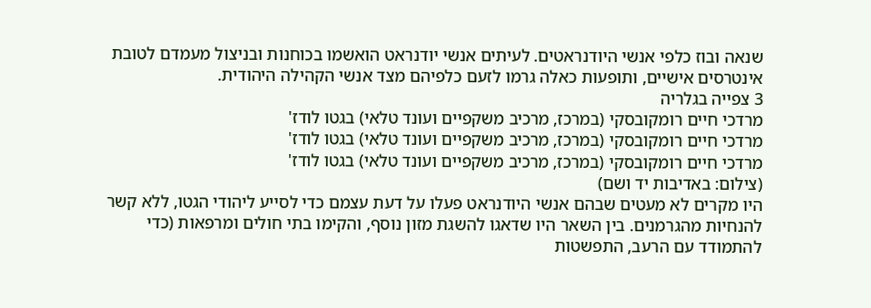שנאה ובוז כלפי אנשי היודנראטים. לעיתים אנשי יודנראט הואשמו בכוחנות ובניצול מעמדם לטובת אינטרסים אישיים, ותופעות כאלה גרמו לזעם כלפיהם מצד אנשי הקהילה היהודית.
3 צפייה בגלריה
מרדכי חיים רומקובסקי (במרכז, מרכיב משקפיים ועונד טלאי) בגטו לודז'
מרדכי חיים רומקובסקי (במרכז, מרכיב משקפיים ועונד טלאי) בגטו לודז'
מרדכי חיים רומקובסקי (במרכז, מרכיב משקפיים ועונד טלאי) בגטו לודז'
(צילום: באדיבות יד ושם)
היו מקרים לא מעטים שבהם אנשי היודנראט פעלו על דעת עצמם כדי לסייע ליהודי הגטו, ללא קשר להנחיות מהגרמנים. בין השאר היו שדאגו להשגת מזון נוסף, והקימו בתי חולים ומרפאות (כדי להתמודד עם הרעב, התפשטות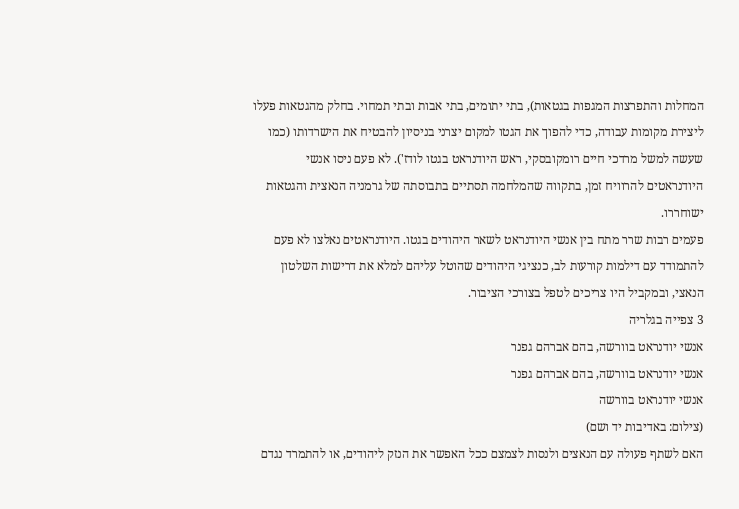המחלות והתפרצות המגפות בגטאות), בתי יתומים, בתי אבות ובתי תמחוי. בחלק מהגטאות פעלו ליצירת מקומות עבודה, כדי להפוך את הגטו למקום יצרני בניסיון להבטיח את הישרדותו (כמו שעשה למשל מרדכי חיים רומקובסקי, ראש היודנראט בגטו לודז'). לא פעם ניסו אנשי היודנראטים להרוויח זמן, בתקווה שהמלחמה תסתיים בתבוסתה של גרמניה הנאצית והגטאות ישוחררו.
פעמים רבות שרר מתח בין אנשי היודנראט לשאר היהודים בגטו. היודנראטים נאלצו לא פעם להתמודד עם דילמות קורעות לב, כנציגי היהודים שהוטל עליהם למלא את דרישות השלטון הנאצי, ובמקביל היו צריכים לטפל בצורכי הציבור.
3 צפייה בגלריה
אנשי יודנראט בוורשה, בהם אברהם גפנר
אנשי יודנראט בוורשה, בהם אברהם גפנר
אנשי יודנראט בוורשה
(צילום: באדיבות יד ושם)
האם לשתף פעולה עם הנאצים ולנסות לצמצם ככל האפשר את הנזק ליהודים, או להתמרד נגדם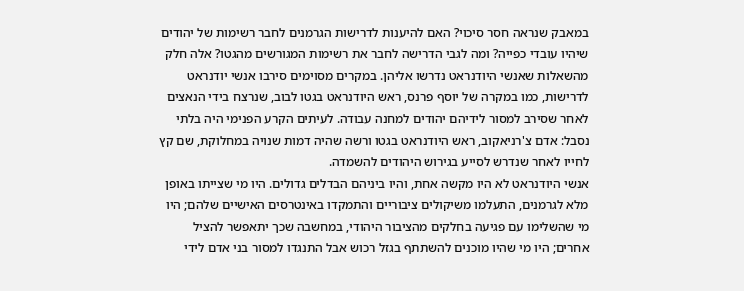במאבק שנראה חסר סיכוי? האם להיענות לדרישות הגרמנים לחבר רשימות של יהודים שיהיו עובדי כפייה? ומה לגבי הדרישה לחבר את רשימות המגורשים מהגטו? אלה חלק מהשאלות שאנשי היודנראט נדרשו אליהן. במקרים מסוימים סירבו אנשי יודנראט לדרישות, כמו במקרה של יוסף פרנס, ראש היודנראט בגטו לבוב, שנרצח בידי הנאצים לאחר שסירב למסור לידיהם יהודים למחנה עבודה. לעיתים הקרע הפנימי היה בלתי נסבל: אדם צ'רניאקוב, ראש היודנראט בגטו ורשה שהיה דמות שנויה במחלוקת, שם קץ לחייו לאחר שנדרש לסייע בגירוש היהודים להשמדה.
אנשי היודנראט לא היו מקשה אחת, והיו ביניהם הבדלים גדולים. היו מי שצייתו באופן מלא לגרמנים, התעלמו משיקולים ציבוריים והתמקדו באינטרסים האישיים שלהם; היו מי שהשלימו עם פגיעה בחלקים מהציבור היהודי, במחשבה שכך יתאפשר להציל אחרים; היו מי שהיו מוכנים להשתתף בגזל רכוש אבל התנגדו למסור בני אדם לידי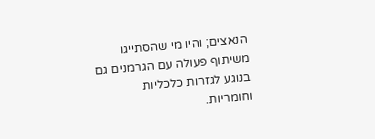הנאצים; והיו מי שהסתייגו משיתוף פעולה עם הגרמנים גם בנוגע לגזרות כלכליות וחומריות.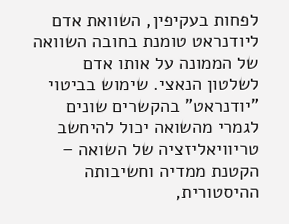לפחות בעקיפין, השוואת אדם ליודנראט טומנת בחובה השוואה של הממונה על אותו אדם לשלטון הנאצי. שימוש בביטוי "יודנראט" בהקשרים שונים לגמרי מהשואה יכול להיחשב טריוויאליזציה של השואה – הקטנת ממדיה וחשיבותה ההיסטורית,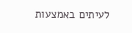לעיתים באמצעות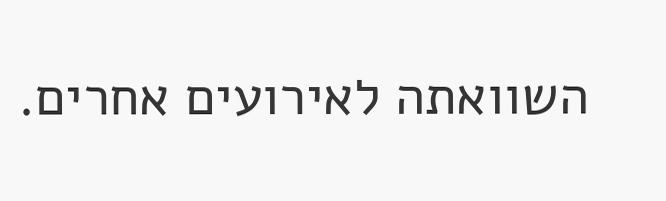השוואתה לאירועים אחרים.